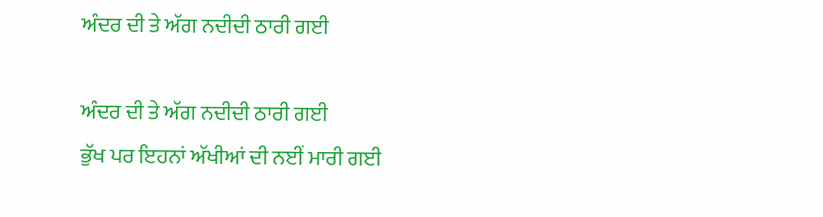ਅੰਦਰ ਦੀ ਤੇ ਅੱਗ ਨਦੀਦੀ ਠਾਰੀ ਗਈ

ਅੰਦਰ ਦੀ ਤੇ ਅੱਗ ਨਦੀਦੀ ਠਾਰੀ ਗਈ
ਭੁੱਖ ਪਰ ਇਹਨਾਂ ਅੱਖੀਆਂ ਦੀ ਨਈਂ ਮਾਰੀ ਗਈ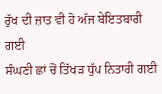ਰੁੱਖ ਦੀ ਜ਼ਾਤ ਵੀ ਹੋ ਅੱਜ ਬੇਇਤਬਾਰੀ ਗਈ
ਸੰਘਣੀ ਛਾਂ ਚੋਂ ਤਿੱਖੜ ਧੁੱਪ ਨਿਤਾਰੀ ਗਈ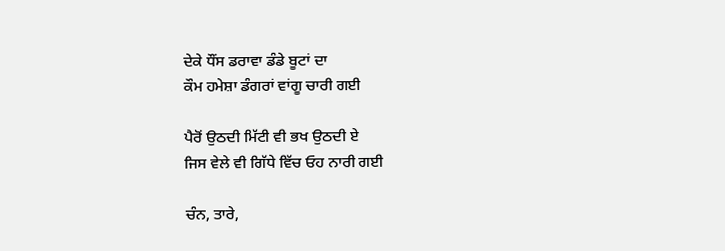ਦੇਕੇ ਧੌਂਸ ਡਰਾਵਾ ਡੰਡੇ ਬੂਟਾਂ ਦਾ
ਕੌਮ ਹਮੇਸ਼ਾ ਡੰਗਰਾਂ ਵਾਂਗੂ ਚਾਰੀ ਗਈ

ਪੈਰੋਂ ਉਠਦੀ ਮਿੱਟੀ ਵੀ ਭਖ ਉਠਦੀ ਏ
ਜਿਸ ਵੇਲੇ ਵੀ ਗਿੱਧੇ ਵਿੱਚ ਓਹ ਨਾਰੀ ਗਈ

ਚੰਨ, ਤਾਰੇ,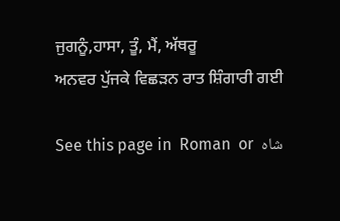ਜੁਗਨੂੰ,ਹਾਸਾ, ਤੂੰ, ਮੈਂ, ਅੱਥਰੂ
ਅਨਵਰ ਪੁੱਜਕੇ ਵਿਛੜਨ ਰਾਤ ਸ਼ਿੰਗਾਰੀ ਗਈ

See this page in  Roman  or  شاہ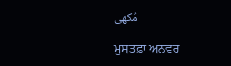مُکھی

ਮੁਸਤਫ਼ਾ ਅਨਵਰ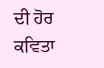ਦੀ ਹੋਰ ਕਵਿਤਾ